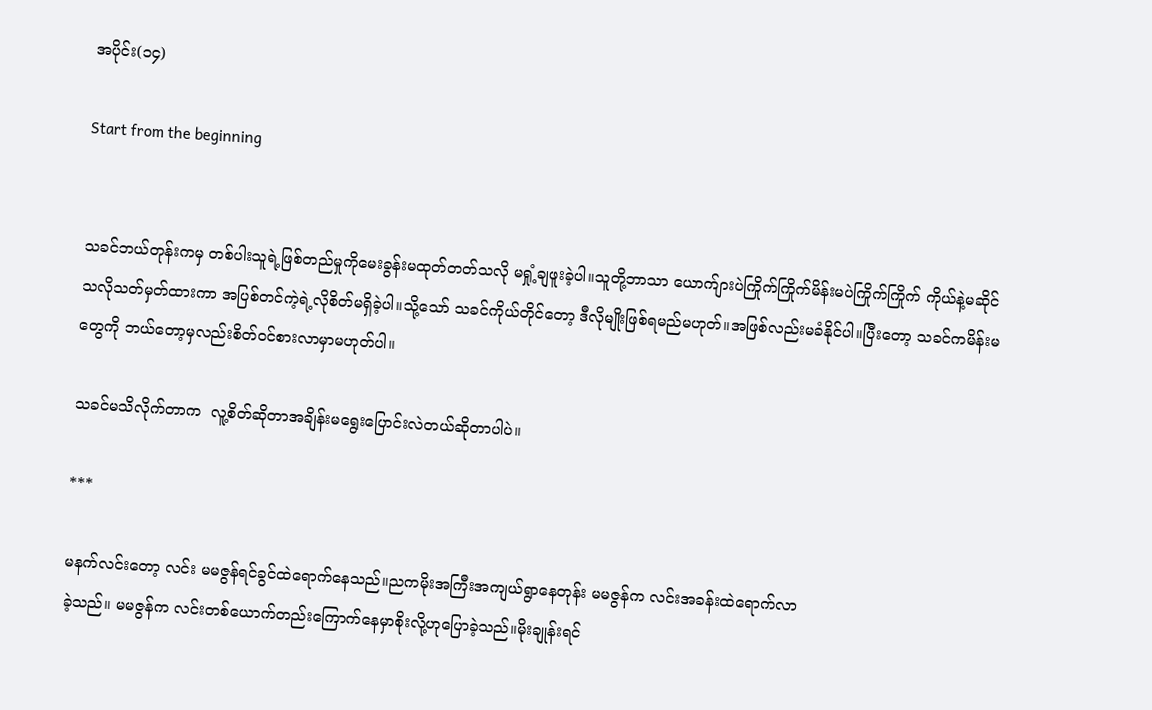အပိုင်း(၁၄)

Start from the beginning


သခင်ဘယ်တုန်းကမှ တစ်ပါးသူရဲ့ဖြစ်တည်မှုကိုမေးခွန်းမထုတ်တတ်သလို မရှုံ့ချဖူးခဲ့ပါ။သူတို့ဘာသာ ယောက်ျားပဲကြိုက်ကြိုက်မိန်းမပဲကြိုက်ကြိုက် ကိုယ်နဲ့မဆိုင်သလိုသတ်မှတ်ထားကာ အပြစ်တင်ကဲ့ရဲ့လိုစိတ်မရှိခဲ့ပါ။သို့သော် သခင်ကိုယ်တိုင်တော့ ဒီလိုမျိုးဖြစ်ရမည်မဟုတ်။အဖြစ်လည်းမခံနိုင်ပါ။ပြီးတော့ သခင်ကမိန်းမတွေကို ဘယ်တော့မှလည်းစိတ်ဝင်စားလာမှာမဟုတ်ပါ။

သခင်မသိလိုက်တာက  လူ့စိတ်ဆိုတာအချိန်းမရွေးပြောင်းလဲတယ်ဆိုတာပါပဲ။

***

မနက်လင်းတော့ လင်း မမဇွန်ရင်ခွင်ထဲရောက်နေသည်။ညကမိုးအကြီးအကျယ်ရွာနေတုန်း မမဇွန်က လင်းအခန်းထဲရောက်လာ
ခဲ့သည်။ မမဇွန်က လင်းတစ်ယောက်တည်းကြောက်နေမှာစိုးလို့ဟုပြောခဲ့သည်။မိုးချုန်းရင်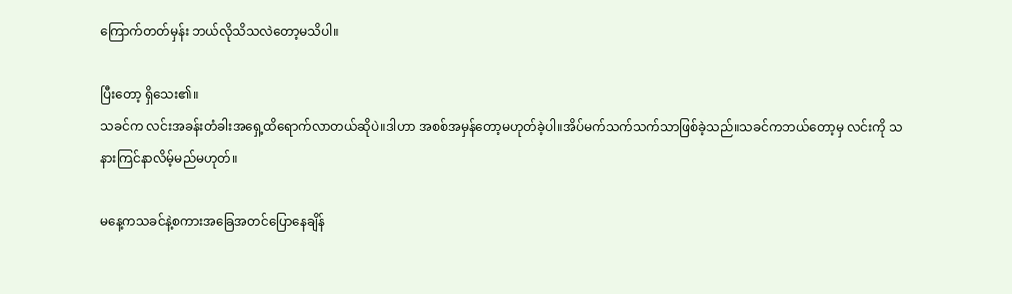ကြောက်တတ်မှန်း ဘယ်လိုသိသလဲတော့မသိပါ။

ပြီးတော့ ရှိသေး၏။
သခင်က လင်းအခန်းတံခါးအရှေ့ထိရောက်လာတယ်ဆိုပဲ။ဒါဟာ အစစ်အမှန်တော့မဟုတ်ခဲ့ပါ။အိပ်မက်သက်သက်သာဖြစ်ခဲ့သည်။သခင်ကဘယ်တော့မှ လင်းကို သနားကြင်နာလိမ့်မည်မဟုတ်။

မနေ့ကသခင်နဲ့စကားအခြေအတင်ပြောနေချိန်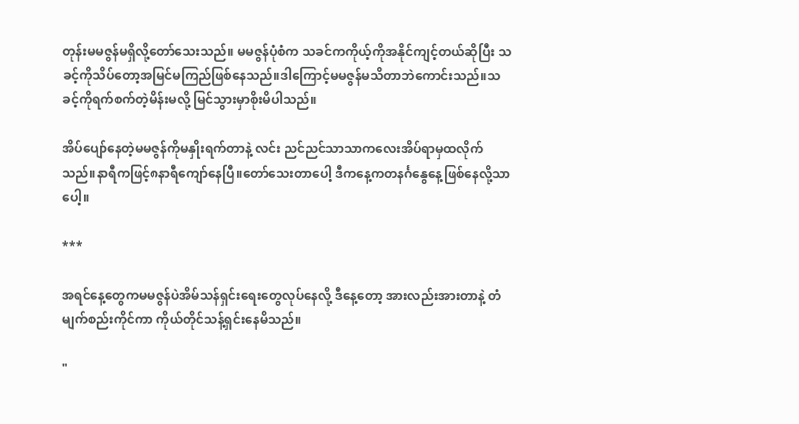တုန်းမမဇွန်မရှိလို့တော်သေးသည်။ မမဇွန်ပုံစံက သခင်ကကိုယ့်ကိုအနိုင်ကျင့်တယ်ဆိုပြီး သခင့်ကိုသိပ်တော့အမြင်မကြည်ဖြစ်နေသည်။ဒါကြောင့်မမဇွန်မသိတာဘဲကောင်းသည်။သခင့်ကိုရက်စက်တဲ့မိန်းမလို့ မြင်သွားမှာစိုးမိပါသည်။

အိပ်ပျော်နေတဲ့မမဇွန်ကိုမနှိုးရက်တာနဲ့ လင်း ညင်ညင်သာသာကလေးအိပ်ရာမှထလိုက်သည်။နာရီကဖြင့်၈နာရီကျော်နေပြီ။တော်သေးတာပေါ့ ဒီကနေ့ကတနင်္ဂနွေနေ့ဖြစ်နေလို့သာပေါ့။

***

အရင်နေ့တွေကမမဇွန်ပဲအိမ်သန်ရှင်းရေးတွေလုပ်နေလို့ ဒီနေ့တော့ အားလည်းအားတာနဲ့ တံမျက်စည်းကိုင်ကာ ကိုယ်တိုင်သန့်ရှင်းနေမိသည်။

"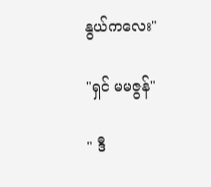နွယ်ကလေး"

"ရှင် မမဇွန်"

" ဒီ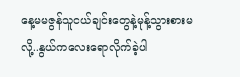နေ့မမဇွန်သူငယ်ချင်းတွေနဲ့မုန့်သွားစားမလို့..နွယ်ကလေးရောလိုက်ခဲ့ပါ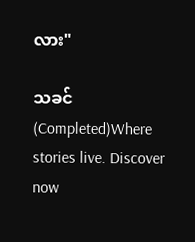လား"

သခင် (Completed)Where stories live. Discover now